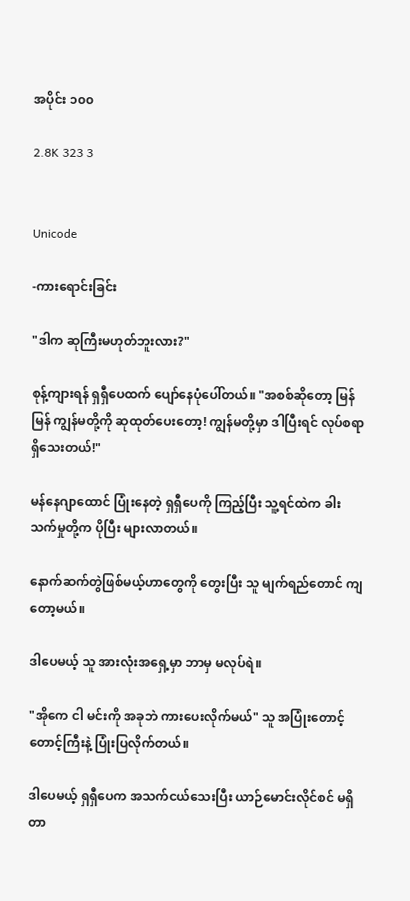အပိုင်း ၁၀၀

2.8K 323 3


Unicode

-ကားရောင်းခြင်း

"ဒါက ဆုကြီးမဟုတ်ဘူးလား?"

စုန့်ကျားရန် ရှရှီပေထက် ပျော်နေပုံပေါ်တယ်။ "အစစ်ဆိုတော့ မြန်မြန် ကျွန်မတို့ကို ဆုထုတ်ပေးတော့! ကျွန်မတို့မှာ ဒါပြီးရင် လုပ်စရာရှိသေးတယ်!"

မန်နေဂျာထောင် ပြုံးနေတဲ့ ရှရှီပေကို ကြည့်ပြီး သူ့ရင်ထဲက ခါးသက်မှုတို့က ပိုပြီး များလာတယ်။

နောက်ဆက်တွဲဖြစ်မယ့်ဟာတွေကို တွေးပြီး သူ မျက်ရည်တောင် ကျတော့မယ်။

ဒါပေမယ့် သူ အားလုံးအရှေ့မှာ ဘာမှ မလုပ်ရဲ။

"အိုကေ ငါ မင်းကို အခုဘဲ ကားပေးလိုက်မယ်" သူ အပြုံးတောင့်တောင့်ကြီးနဲ့ ပြုံးပြလိုက်တယ်။

ဒါပေမယ့် ရှရှီပေက အသက်ငယ်သေးပြီး ယာဉ်မောင်းလိုင်စင် မရှိတာ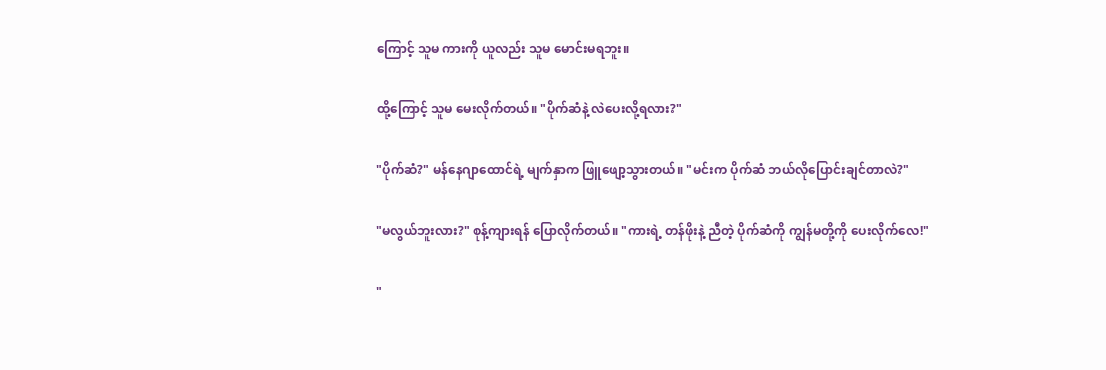ကြောင့် သူမ ကားကို ယူလည်း သူမ မောင်းမရဘူး။

ထို့ကြောင့် သူမ မေးလိုက်တယ်။ "ပိုက်ဆံနဲ့ လဲပေးလို့ရလား?"

"ပိုက်ဆံ?" မန်နေဂျာထောင်ရဲ့ မျက်နှာက ‌ဖြူဖျော့သွားတယ်။ "မင်းက ပိုက်ဆံ ဘယ်လိုပြောင်းချင်တာလဲ?"

"မလွယ်ဘူးလား?" စုန့်ကျားရန် ပြောလိုက်တယ်။ "ကားရဲ့ တန်ဖိုးနဲ့ ညီတဲ့ ပိုက်ဆံကို ကျွန်မတို့ကို ပေးလိုက်လေ!"

"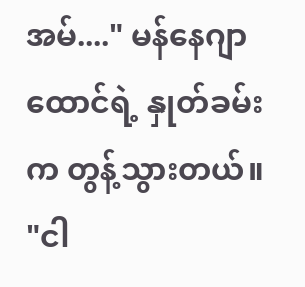အမ်...." မန်နေဂျာထောင်ရဲ့ နှုတ်ခမ်းက တွန့်သွားတယ်။ "ငါ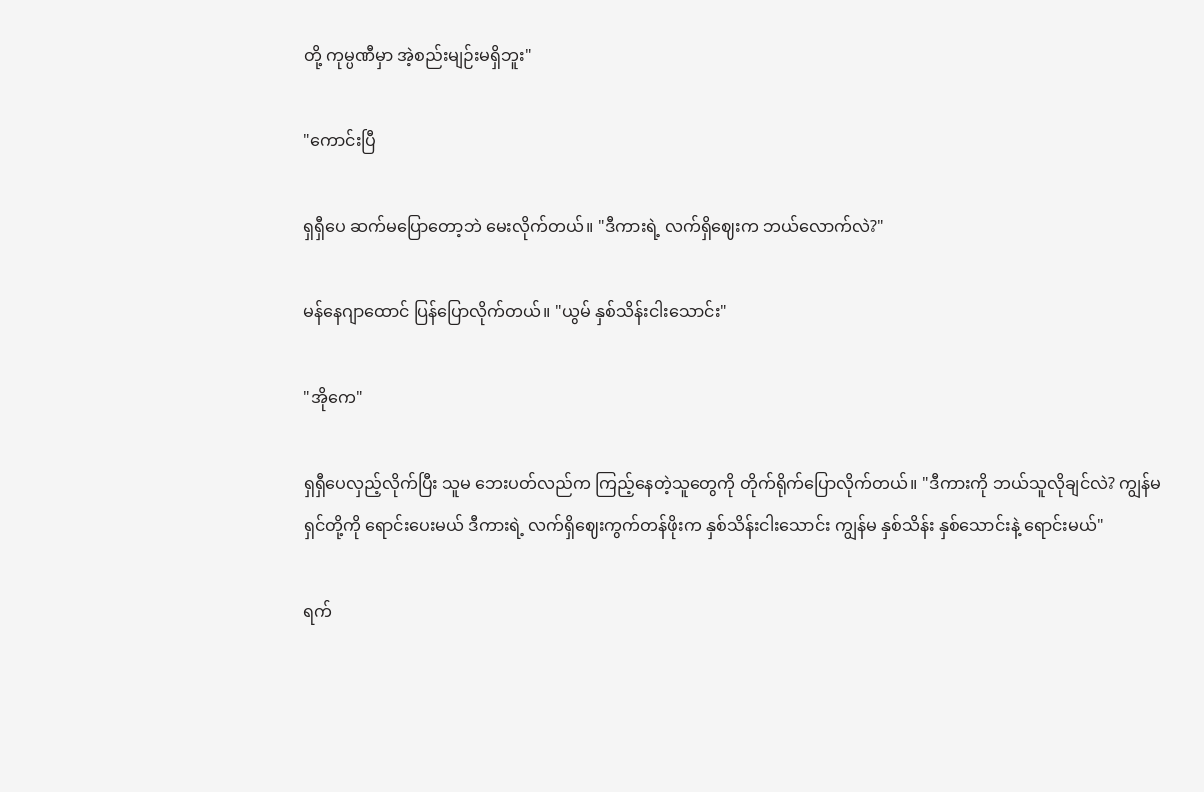တို့ ကုမ္ပဏီမှာ အဲ့စည်းမျဉ်းမရှိဘူး"

"ကောင်းပြီ

ရှရှီပေ ဆက်မပြောတော့ဘဲ မေးလိုက်တယ်။ "ဒီကားရဲ့ လက်ရှိဈေးက ဘယ်လောက်လဲ?"

မန်နေဂျာထောင် ပြန်ပြောလိုက်တယ်။ "ယွမ် နှစ်သိန်းငါးသောင်း"

"အိုကေ"

ရှရှီပေလှည့်လိုက်ပြီး သူမ ဘေးပတ်လည်က ကြည့်နေတဲ့သူတွေကို တိုက်ရိုက်ပြောလိုက်တယ်။ "ဒီကားကို ဘယ်သူလိုချင်လဲ? ကျွန်မ ရှင်တို့ကို ရောင်းပေးမယ် ဒီကားရဲ့ လက်ရှိဈေးကွက်တန်ဖိုးက နှစ်သိန်းငါးသောင်း ကျွန်မ နှစ်သိန်း နှစ်သောင်းနဲ့ ရောင်းမယ်"

ရက်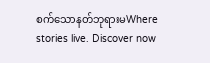စက်သောနတ်ဘုရားမWhere stories live. Discover now